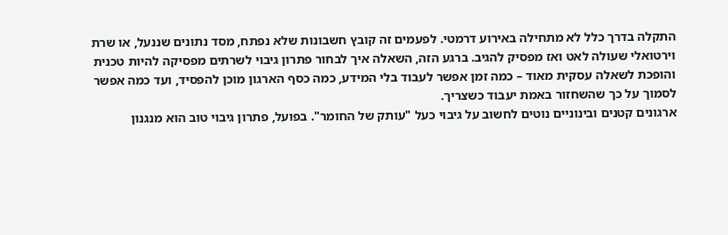התקלה בדרך כלל לא מתחילה באירוע דרמטי. לפעמים זה קובץ חשבונות שלא נפתח, מסד נתונים שננעל, או שרת וירטואלי שעולה לאט ואז מפסיק להגיב. ברגע הזה, השאלה איך לבחור פתרון גיבוי לשרתים מפסיקה להיות טכנית והופכת לשאלה עסקית מאוד – כמה זמן אפשר לעבוד בלי המידע, כמה כסף הארגון מוכן להפסיד, ועד כמה אפשר לסמוך על כך שהשחזור באמת יעבוד כשצריך.
ארגונים קטנים ובינוניים נוטים לחשוב על גיבוי כעל "עותק של החומר". בפועל, פתרון גיבוי טוב הוא מנגנון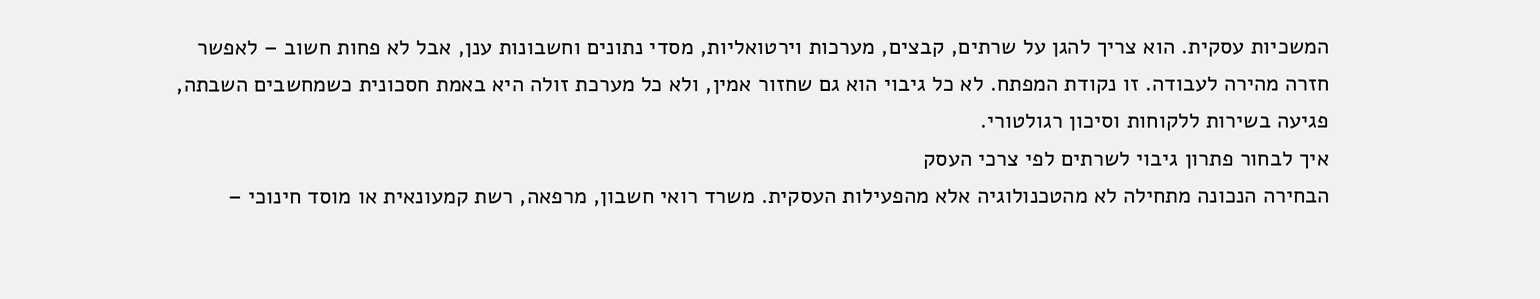המשכיות עסקית. הוא צריך להגן על שרתים, קבצים, מערכות וירטואליות, מסדי נתונים וחשבונות ענן, אבל לא פחות חשוב – לאפשר חזרה מהירה לעבודה. זו נקודת המפתח. לא כל גיבוי הוא גם שחזור אמין, ולא כל מערכת זולה היא באמת חסכונית כשמחשבים השבתה, פגיעה בשירות ללקוחות וסיכון רגולטורי.
איך לבחור פתרון גיבוי לשרתים לפי צרכי העסק
הבחירה הנכונה מתחילה לא מהטכנולוגיה אלא מהפעילות העסקית. משרד רואי חשבון, מרפאה, רשת קמעונאית או מוסד חינוכי –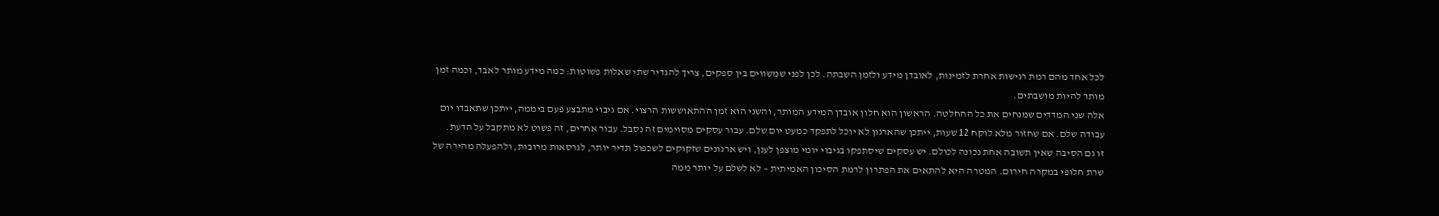לכל אחד מהם רמת רגישות אחרת לזמינות, לאובדן מידע ולזמן השבתה. לכן לפני שמשווים בין ספקים, צריך להגדיר שתי שאלות פשוטות: כמה מידע מותר לאבד, וכמה זמן מותר להיות מושבתים.
אלה שני המדדים שמנחים את כל ההחלטה. הראשון הוא חלון אובדן המידע המותר, והשני הוא זמן ההתאוששות הרצוי. אם גיבוי מתבצע פעם ביממה, ייתכן שתאבדו יום עבודה שלם. אם שחזור מלא לוקח 12 שעות, ייתכן שהארגון לא יוכל לתפקד כמעט יום שלם. עבור עסקים מסוימים זה נסבל. עבור אחרים, זה פשוט לא מתקבל על הדעת.
זו גם הסיבה שאין תשובה אחת נכונה לכולם. יש עסקים שיסתפקו בגיבוי יומי מוצפן לענן, ויש ארגונים שזקוקים לשכפול תדיר יותר, לגרסאות מרובות, ולהפעלה מהירה של שרת חלופי במקרה חירום. המטרה היא להתאים את הפתרון לרמת הסיכון האמיתית – לא לשלם על יותר ממה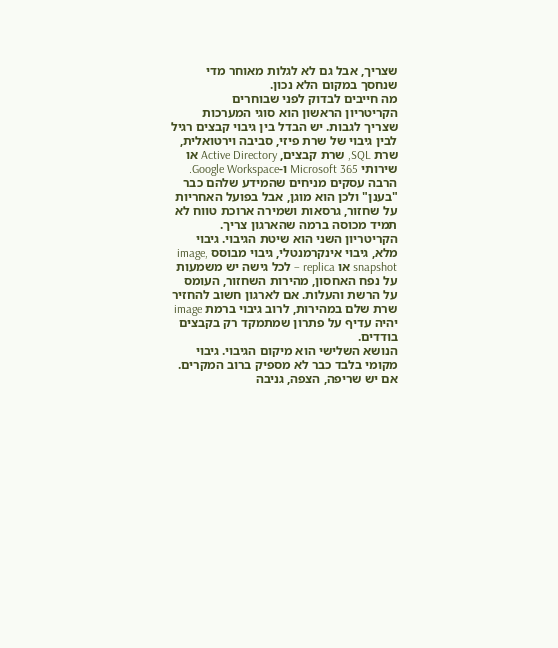שצריך, אבל גם לא לגלות מאוחר מדי שנחסך במקום הלא נכון.
מה חייבים לבדוק לפני שבוחרים
הקריטריון הראשון הוא סוגי המערכות שצריך לגבות. יש הבדל בין גיבוי קבצים רגיל לבין גיבוי של שרת פיזי, סביבה וירטואלית, שרת SQL, שרת קבצים, Active Directory או שירותי Microsoft 365 ו-Google Workspace. הרבה עסקים מניחים שהמידע שלהם כבר "בענן" ולכן הוא מוגן, אבל בפועל האחריות על שחזור, גרסאות ושמירה ארוכת טווח לא תמיד מכוסה ברמה שהארגון צריך.
הקריטריון השני הוא שיטת הגיבוי. גיבוי מלא, גיבוי אינקרמנטלי, גיבוי מבוסס image, snapshot או replica – לכל גישה יש משמעות על נפח האחסון, מהירות השחזור, העומס על הרשת והעלות. אם לארגון חשוב להחזיר שרת שלם במהירות, לרוב גיבוי ברמת image יהיה עדיף על פתרון שמתמקד רק בקבצים בודדים.
הנושא השלישי הוא מיקום הגיבוי. גיבוי מקומי בלבד כבר לא מספיק ברוב המקרים. אם יש שריפה, הצפה, גניבה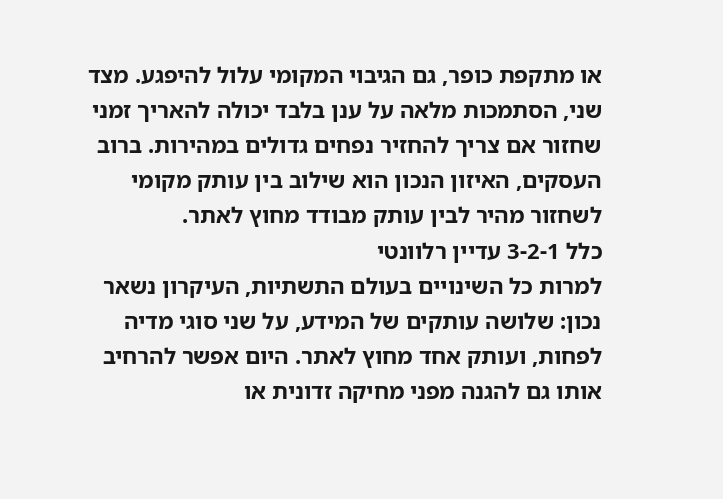או מתקפת כופר, גם הגיבוי המקומי עלול להיפגע. מצד שני, הסתמכות מלאה על ענן בלבד יכולה להאריך זמני שחזור אם צריך להחזיר נפחים גדולים במהירות. ברוב העסקים, האיזון הנכון הוא שילוב בין עותק מקומי לשחזור מהיר לבין עותק מבודד מחוץ לאתר.
כלל 3-2-1 עדיין רלוונטי
למרות כל השינויים בעולם התשתיות, העיקרון נשאר נכון: שלושה עותקים של המידע, על שני סוגי מדיה לפחות, ועותק אחד מחוץ לאתר. היום אפשר להרחיב אותו גם להגנה מפני מחיקה זדונית או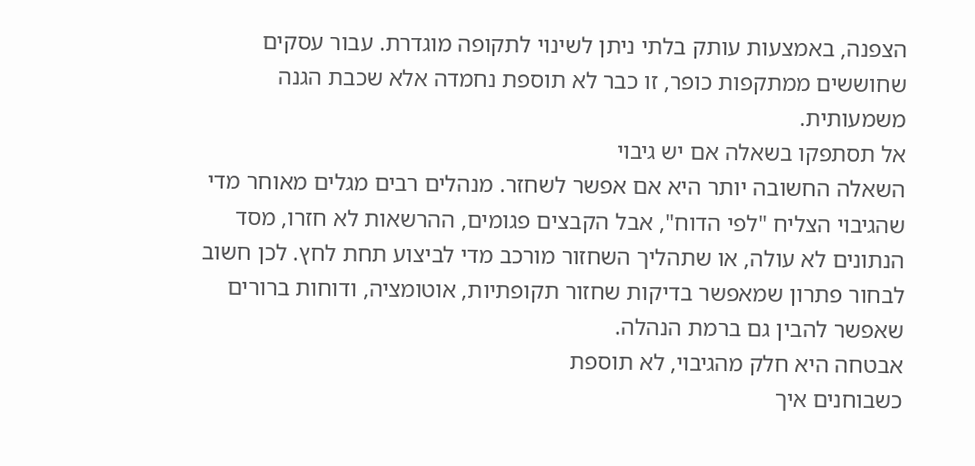הצפנה, באמצעות עותק בלתי ניתן לשינוי לתקופה מוגדרת. עבור עסקים שחוששים ממתקפות כופר, זו כבר לא תוספת נחמדה אלא שכבת הגנה משמעותית.
אל תסתפקו בשאלה אם יש גיבוי
השאלה החשובה יותר היא אם אפשר לשחזר. מנהלים רבים מגלים מאוחר מדי שהגיבוי הצליח "לפי הדוח", אבל הקבצים פגומים, ההרשאות לא חזרו, מסד הנתונים לא עולה, או שתהליך השחזור מורכב מדי לביצוע תחת לחץ. לכן חשוב לבחור פתרון שמאפשר בדיקות שחזור תקופתיות, אוטומציה, ודוחות ברורים שאפשר להבין גם ברמת הנהלה.
אבטחה היא חלק מהגיבוי, לא תוספת
כשבוחנים איך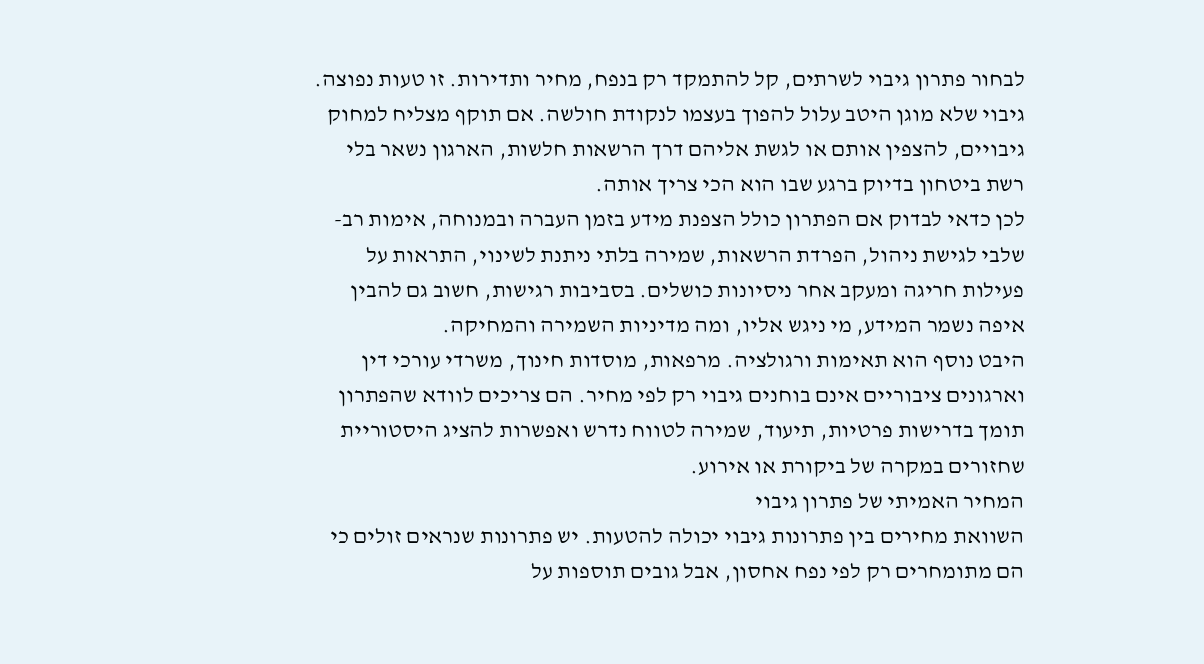לבחור פתרון גיבוי לשרתים, קל להתמקד רק בנפח, מחיר ותדירות. זו טעות נפוצה. גיבוי שלא מוגן היטב עלול להפוך בעצמו לנקודת חולשה. אם תוקף מצליח למחוק גיבויים, להצפין אותם או לגשת אליהם דרך הרשאות חלשות, הארגון נשאר בלי רשת ביטחון בדיוק ברגע שבו הוא הכי צריך אותה.
לכן כדאי לבדוק אם הפתרון כולל הצפנת מידע בזמן העברה ובמנוחה, אימות רב-שלבי לגישת ניהול, הפרדת הרשאות, שמירה בלתי ניתנת לשינוי, התראות על פעילות חריגה ומעקב אחר ניסיונות כושלים. בסביבות רגישות, חשוב גם להבין איפה נשמר המידע, מי ניגש אליו, ומה מדיניות השמירה והמחיקה.
היבט נוסף הוא תאימות ורגולציה. מרפאות, מוסדות חינוך, משרדי עורכי דין וארגונים ציבוריים אינם בוחנים גיבוי רק לפי מחיר. הם צריכים לוודא שהפתרון תומך בדרישות פרטיות, תיעוד, שמירה לטווח נדרש ואפשרות להציג היסטוריית שחזורים במקרה של ביקורת או אירוע.
המחיר האמיתי של פתרון גיבוי
השוואת מחירים בין פתרונות גיבוי יכולה להטעות. יש פתרונות שנראים זולים כי הם מתומחרים רק לפי נפח אחסון, אבל גובים תוספות על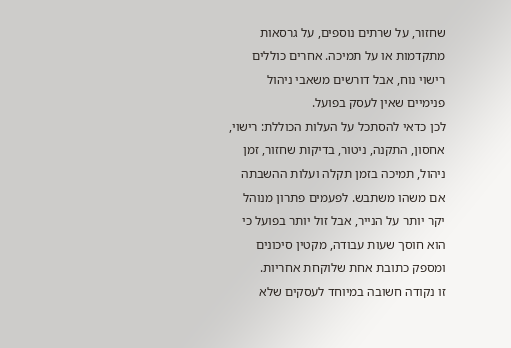שחזור, על שרתים נוספים, על גרסאות מתקדמות או על תמיכה. אחרים כוללים רישוי נוח, אבל דורשים משאבי ניהול פנימיים שאין לעסק בפועל.
לכן כדאי להסתכל על העלות הכוללת: רישוי, אחסון, התקנה, ניטור, בדיקות שחזור, זמן ניהול, תמיכה בזמן תקלה ועלות ההשבתה אם משהו משתבש. לפעמים פתרון מנוהל יקר יותר על הנייר, אבל זול יותר בפועל כי הוא חוסך שעות עבודה, מקטין סיכונים ומספק כתובת אחת שלוקחת אחריות.
זו נקודה חשובה במיוחד לעסקים שלא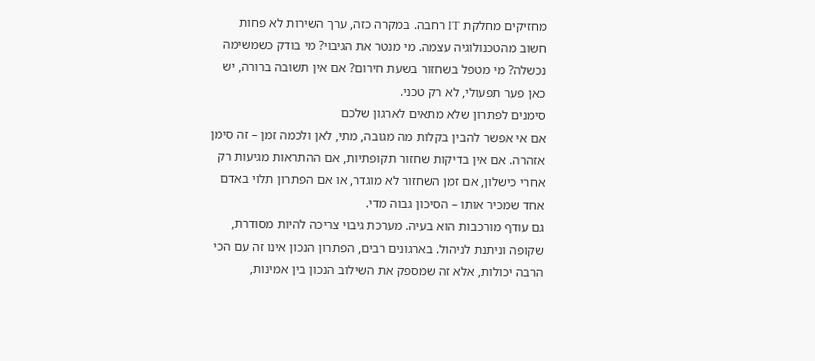מחזיקים מחלקת IT רחבה. במקרה כזה, ערך השירות לא פחות חשוב מהטכנולוגיה עצמה. מי מנטר את הגיבוי? מי בודק כשמשימה נכשלה? מי מטפל בשחזור בשעת חירום? אם אין תשובה ברורה, יש כאן פער תפעולי, לא רק טכני.
סימנים לפתרון שלא מתאים לארגון שלכם
אם אי אפשר להבין בקלות מה מגובה, מתי, לאן ולכמה זמן – זה סימן אזהרה. אם אין בדיקות שחזור תקופתיות, אם ההתראות מגיעות רק אחרי כישלון, אם זמן השחזור לא מוגדר, או אם הפתרון תלוי באדם אחד שמכיר אותו – הסיכון גבוה מדי.
גם עודף מורכבות הוא בעיה. מערכת גיבוי צריכה להיות מסודרת, שקופה וניתנת לניהול. בארגונים רבים, הפתרון הנכון אינו זה עם הכי הרבה יכולות, אלא זה שמספק את השילוב הנכון בין אמינות,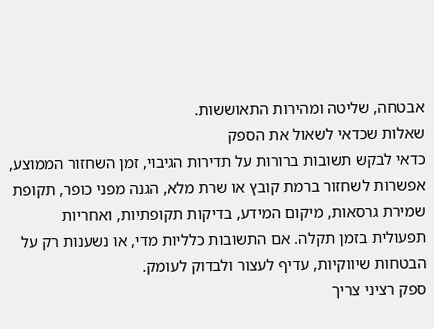אבטחה, שליטה ומהירות התאוששות.
שאלות שכדאי לשאול את הספק
כדאי לבקש תשובות ברורות על תדירות הגיבוי, זמן השחזור הממוצע, אפשרות לשחזור ברמת קובץ או שרת מלא, הגנה מפני כופר, תקופת שמירת גרסאות, מיקום המידע, בדיקות תקופתיות, ואחריות תפעולית בזמן תקלה. אם התשובות כלליות מדי, או נשענות רק על הבטחות שיווקיות, עדיף לעצור ולבדוק לעומק.
ספק רציני צריך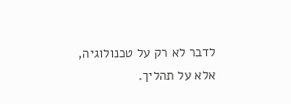לדבר לא רק על טכנולוגיה, אלא על תהליך.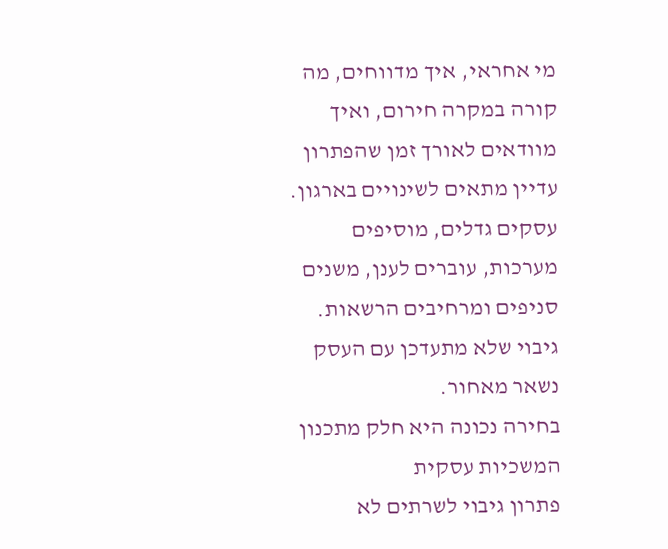מי אחראי, איך מדווחים, מה קורה במקרה חירום, ואיך מוודאים לאורך זמן שהפתרון עדיין מתאים לשינויים בארגון. עסקים גדלים, מוסיפים מערכות, עוברים לענן, משנים סניפים ומרחיבים הרשאות. גיבוי שלא מתעדכן עם העסק נשאר מאחור.
בחירה נכונה היא חלק מתכנון המשכיות עסקית
פתרון גיבוי לשרתים לא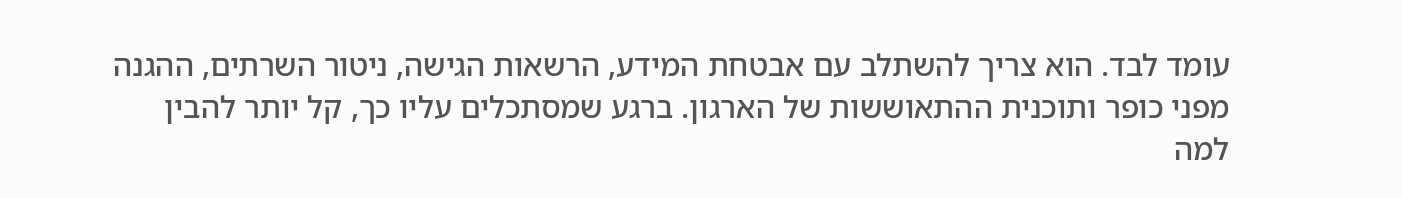עומד לבד. הוא צריך להשתלב עם אבטחת המידע, הרשאות הגישה, ניטור השרתים, ההגנה מפני כופר ותוכנית ההתאוששות של הארגון. ברגע שמסתכלים עליו כך, קל יותר להבין למה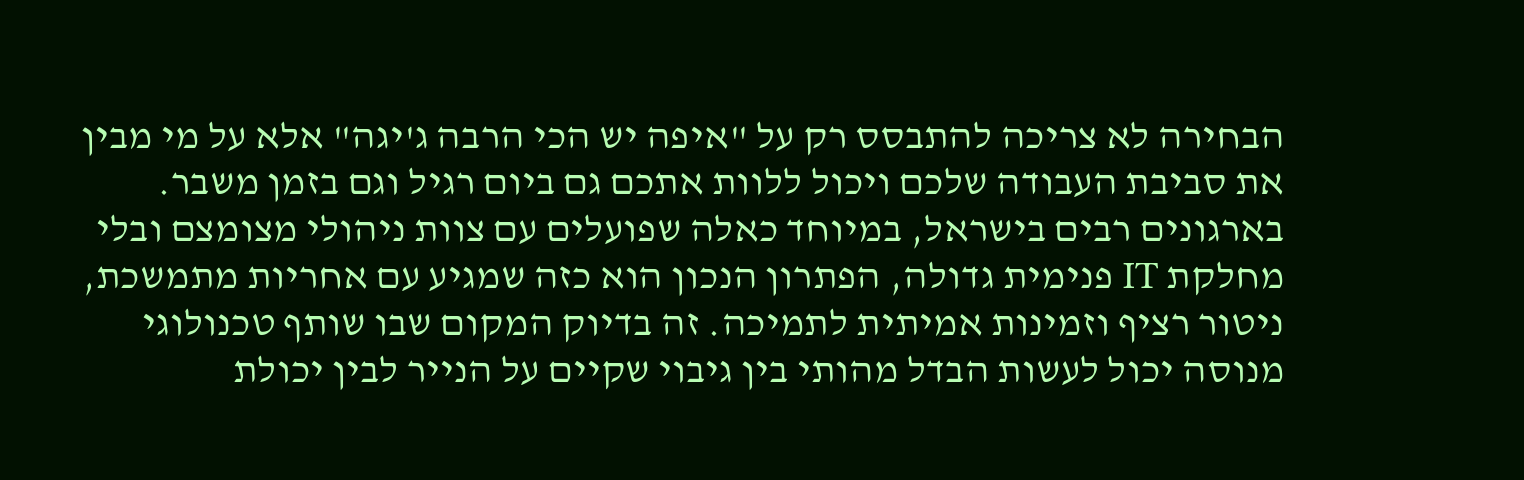הבחירה לא צריכה להתבסס רק על "איפה יש הכי הרבה ג'יגה" אלא על מי מבין את סביבת העבודה שלכם ויכול ללוות אתכם גם ביום רגיל וגם בזמן משבר.
בארגונים רבים בישראל, במיוחד כאלה שפועלים עם צוות ניהולי מצומצם ובלי מחלקת IT פנימית גדולה, הפתרון הנכון הוא כזה שמגיע עם אחריות מתמשכת, ניטור רציף וזמינות אמיתית לתמיכה. זה בדיוק המקום שבו שותף טכנולוגי מנוסה יכול לעשות הבדל מהותי בין גיבוי שקיים על הנייר לבין יכולת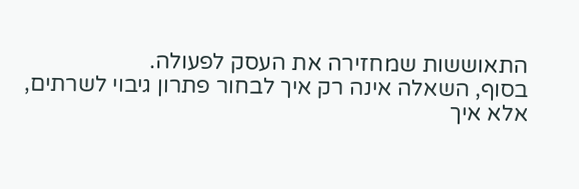התאוששות שמחזירה את העסק לפעולה.
בסוף, השאלה אינה רק איך לבחור פתרון גיבוי לשרתים, אלא איך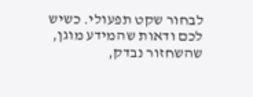לבחור שקט תפעולי. כשיש לכם ודאות שהמידע מוגן, שהשחזור נבדק,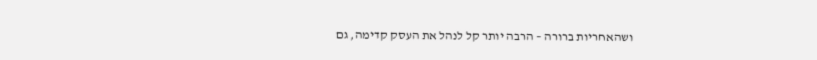ושהאחריות ברורה – הרבה יותר קל לנהל את העסק קדימה, גם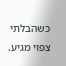כשהבלתי צפוי מגיע.